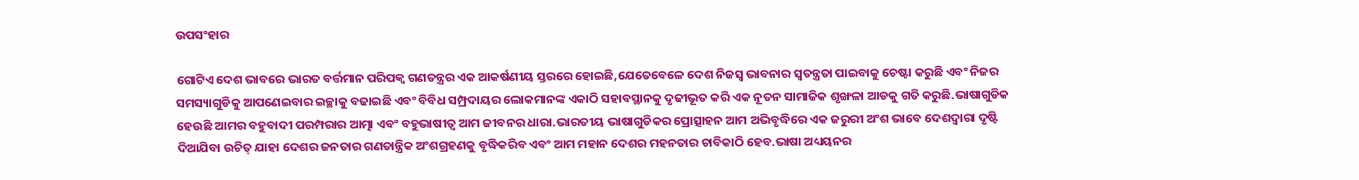ଉପସଂହାର

ଗୋଟିଏ ଦେଶ ଭାବରେ ଭାରତ ବର୍ତ୍ତମାନ ପରିପକ୍ୱ ଗଣତନ୍ତ୍ରର ଏକ ଆକର୍ଷଣୀୟ ସ୍ତରରେ ହୋଇଛି,ଯେତେବେଳେ ଦେଶ ନିଜସ୍ୱ ଭାବନାର ସ୍ୱତନ୍ତ୍ରତା ପାଇବାକୁ ଚେଷ୍ଟା କରୁଛି ଏବଂ ନିଜର ସମସ୍ୟାଗୁଡିକୁ ଆପଣେଇବାର ଇଚ୍ଛାକୁ ବଢାଇଛି ଏବଂ ବିବିଧ ସମ୍ପ୍ରଦାୟର ଲୋକମାନଙ୍କ ଏକାଠି ସହାବସ୍ଥାନକୁ ଦୃଢୀଭୂତ କରି ଏକ ନୂତନ ସାମାଜିକ ଶୃଙ୍ଖଳା ଆଡକୁ ଗତି କରୁଛି.ଭାଷାଗୁଡିକ ହେଉଛି ଆମର ବହୁବାଦୀ ପରମ୍ପରାର ଆତ୍ମା ଏବଂ ବହୁଭାଷୀତ୍ୱ ଆମ ଜୀବନର ଧାରା.ଭାରତୀୟ ଭାଷାଗୁଡିକର ପ୍ରୋତ୍ସାହନ ଆମ ଅଭିବୃଦ୍ଧିରେ ଏକ ଜରୁରୀ ଅଂଶ ଭାବେ ଦେଶଦ୍ୱାରା ଦୃଷ୍ଟି ଦିଆଯିବା ଉଚିତ୍ ଯାହା ଦେଶର ଜନତାର ଗଣତାନ୍ତ୍ରିକ ଅଂଶଗ୍ରହଣକୁ ବୃଦ୍ଧିକରିବ ଏବଂ ଆମ ମହାନ ଦେଶର ମହନତାର ଚାବିକାଠି ହେବ.ଭାଷା ଅଧ୍ୟୟନର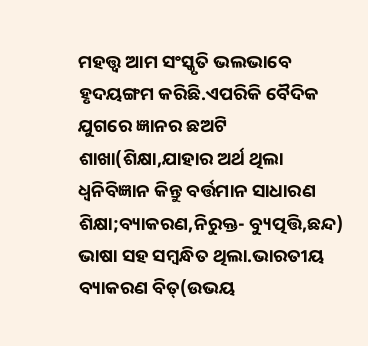ମହତ୍ତ୍ୱ ଆମ ସଂସ୍କୃତି ଭଲଭାବେ ହୃଦୟଙ୍ଗମ କରିଛି.ଏପରିକି ବୈଦିକ ଯୁଗରେ ଜ୍ଞାନର ଛଅଟି ଶାଖା(ଶିକ୍ଷା,ଯାହାର ଅର୍ଥ ଥିଲା ଧ୍ୱନିବିଜ୍ଞାନ କିନ୍ତୁ ବର୍ତ୍ତମାନ ସାଧାରଣ ଶିକ୍ଷା;ବ୍ୟାକରଣ,ନିରୁକ୍ତ- ବ୍ୟୁତ୍ପତ୍ତି,ଛନ୍ଦ) ଭାଷା ସହ ସମ୍ବନ୍ଧିତ ଥିଲା.ଭାରତୀୟ ବ୍ୟାକରଣ ବିତ୍(ଉଭୟ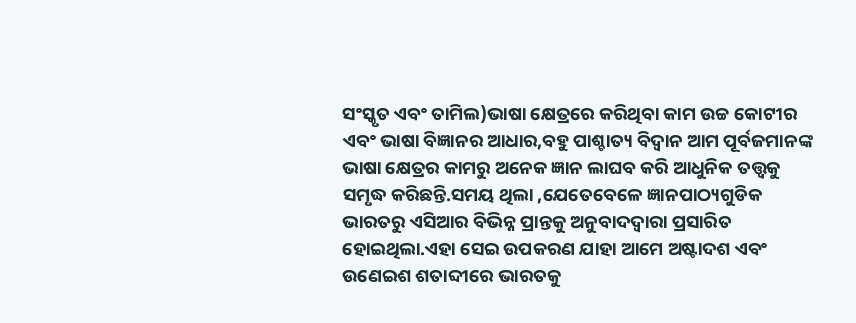ସଂସ୍କୃତ ଏବଂ ତାମିଲ)ଭାଷା କ୍ଷେତ୍ରରେ କରିଥିବା କାମ ଉଚ୍ଚ କୋଟୀର ଏବଂ ଭାଷା ବିଜ୍ଞାନର ଆଧାର,ବହୁ ପାଶ୍ଚାତ୍ୟ ବିଦ୍ୱାନ ଆମ ପୂର୍ବଜମାନଙ୍କ ଭାଷା କ୍ଷେତ୍ରର କାମରୁ ଅନେକ ଜ୍ଞାନ ଲାଘବ କରି ଆଧୁନିକ ତତ୍ତ୍ୱକୁ ସମୃଦ୍ଧ କରିଛନ୍ତି.ସମୟ ଥିଲା ,ଯେତେବେଳେ ଜ୍ଞାନପାଠ୍ୟଗୁଡିକ ଭାରତରୁ ଏସିଆର ବିଭିନ୍ନ ପ୍ରାନ୍ତକୁ ଅନୁବାଦଦ୍ୱାରା ପ୍ରସାରିତ ହୋଇଥିଲା.ଏହା ସେଇ ଉପକରଣ ଯାହା ଆମେ ଅଷ୍ଟାଦଶ ଏବଂ ଉଣେଇଶ ଶତାବ୍ଦୀରେ ଭାରତକୁ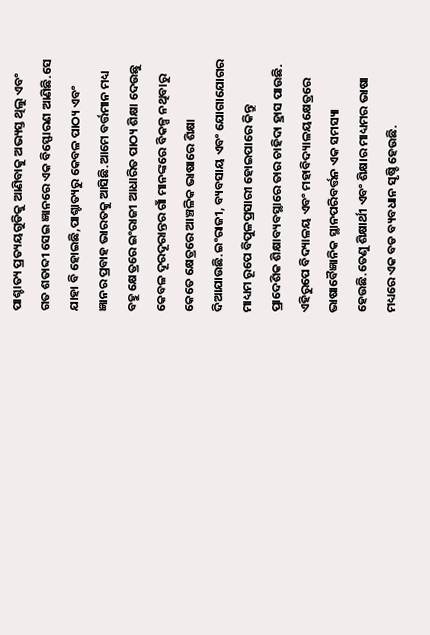ପାଶ୍ଚାତ୍ୟ ପ୍ରତ୍ୟୟଗୁଡିକୁ ଆଣିବାକୁ ଅଭ୍ୟସ୍ତ ଥିଲୁ ଏବଂ ଗତ ଶତାବ୍ଦୀ ସେଇ ଜ୍ଞାନରେ ଏକ ବିସ୍ଫୋରଣ ଆଣିଛି.ସେ ଯାହା ବି ହୋଇଛି,ପାଶ୍ଚାତ୍ୟରୁ କେବଳ ପାଠ୍ୟ ଏବଂ ଜ୍ଞାନର ପ୍ରବାହ ଭାରତକୁ ଆସିଛି.ଆମେ ବର୍ତ୍ତମାନ ମଧ୍ୟ ବହୁ କ୍ଷେତ୍ରରେ ଇଂରାଜୀ ଆଧାରିତ ପାଠ୍ୟ ଶିକ୍ଷା ଦେଉଛୁ କେବଳ ଦୂରଦୂରାନ୍ତର ଗାଁ ମାନଙ୍କରେ ବିକଳ୍ପ ନଥିବାରୁ କେତେ କ୍ଷେତ୍ରରେ ଆଞ୍ଚଳିକ ଭାଷାରେ ଶିକ୍ଷା ଦିଆଯାଉଛି.ଇଂରାଜୀ, ବ୍ୟବସାୟ ଏବଂ ଯୋଗାଯୋଗର ମାଧ୍ୟମ ରୂପେ ବିପୁଳପ୍ରସାରୀ ହୋଇପାରେ କିନ୍ତୁ ପ୍ରାଦେଶିକ ଶିକ୍ଷାବ୍ୟବସ୍ଥାରେ ତାର ଚାହିଦା ହ୍ରାସ ପାଉଛି. ଏହିରୁପେ ବିଦ୍ୟାଳୟ ଏବଂ ମହାବିଦ୍ୟାଳୟକ୍ଷେତ୍ରରେ ଭାଷାବୈଜ୍ଞାନିକ ସ୍ଥାନପରିବର୍ତ୍ତନ ଏକ ସମସ୍ୟା ହେଉଛି.ତେଣୁ ଶିକ୍ଷାର୍ଥୀ ଏବଂ ଶିକ୍ଷାର ମାଧ୍ୟମର ଭାଷା ମଧ୍ୟରେ ଏକ ବଡ ବ୍ୟବଧାନ ସୃଷ୍ଚି ହେଉଛି.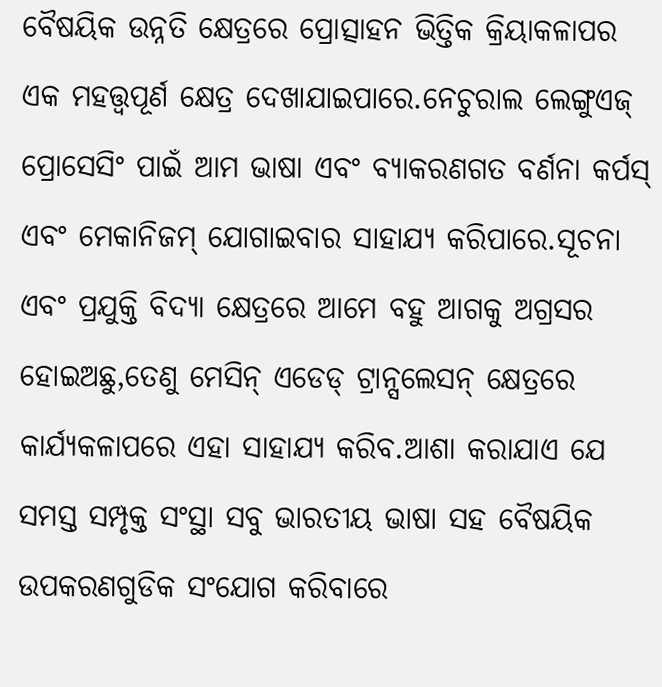ବୈଷୟିକ ଉନ୍ନତି କ୍ଷେତ୍ରରେ ପ୍ରୋତ୍ସାହନ ଭିତ୍ତିକ କ୍ରିୟାକଳାପର ଏକ ମହତ୍ତ୍ୱପୂର୍ଣ କ୍ଷେତ୍ର ଦେଖାଯାଇପାରେ.ନେଚୁରାଲ ଲେଙ୍ଗୁଏଜ୍ ପ୍ରୋସେସିଂ ପାଇଁ ଆମ ଭାଷା ଏବଂ ବ୍ୟାକରଣଗତ ବର୍ଣନା କର୍ପସ୍ ଏବଂ ମେକାନିଜମ୍ ଯୋଗାଇବାର ସାହାଯ୍ୟ କରିପାରେ.ସୂଚନା ଏବଂ ପ୍ରଯୁକ୍ତି ବିଦ୍ୟା କ୍ଷେତ୍ରରେ ଆମେ ବହୁ ଆଗକୁ ଅଗ୍ରସର ହୋଇଅଛୁ,ତେଣୁ ମେସିନ୍ ଏଡେଡ୍ ଟ୍ରାନ୍ସଲେସନ୍ କ୍ଷେତ୍ରରେ କାର୍ଯ୍ୟକଳାପରେ ଏହା ସାହାଯ୍ୟ କରିବ.ଆଶା କରାଯାଏ ଯେ ସମସ୍ତ ସମ୍ପୃକ୍ତ ସଂସ୍ଥା ସବୁ ଭାରତୀୟ ଭାଷା ସହ ବୈଷୟିକ ଉପକରଣଗୁଡିକ ସଂଯୋଗ କରିବାରେ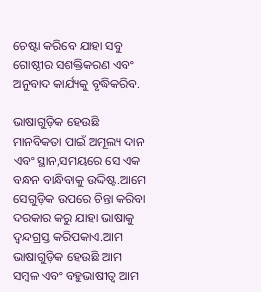ଚେଷ୍ଟା କରିବେ ଯାହା ସବୁ ଗୋଷ୍ଠୀର ସଶକ୍ତିକରଣ ଏବଂ ଅନୁବାଦ କାର୍ଯ୍ୟକୁ ବୃଦ୍ଧିକରିବ.

ଭାଷାଗୁଡ଼ିକ ହେଉଛି ମାନବିକତା ପାଇଁ ଅମୂଲ୍ୟ ଦାନ ଏବଂ ସ୍ଥାନ,ସମୟରେ ସେ ଏକ ବନ୍ଧନ ବାନ୍ଧିବାକୁ ଉଦ୍ଦିଷ୍ଟ.ଆମେ ସେଗୁଡ଼ିକ ଉପରେ ଚିନ୍ତା କରିବା ଦରକାର କରୁ ଯାହା ଭାଷାକୁ ଦ୍ୱନ୍ଦଗ୍ରସ୍ତ କରିପକାଏ.ଆମ ଭାଷାଗୁଡ଼ିକ ହେଉଛି ଆମ ସମ୍ବଳ ଏବଂ ବହୁଭାଷୀତ୍ୱ ଆମ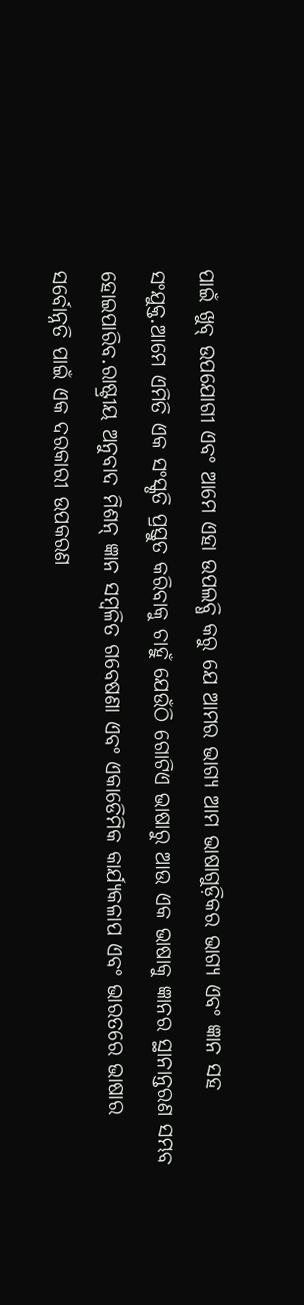ପାଇଁ ଖୁବ୍ ଉପଯୋଗୀ ଏବଂ ଆମେ ଏହା ଉପଲବ୍ଧି କରୁ ଯେ ଆମର ଭାଗ୍ୟ ଆମ ଭାଷାଗୁଡ଼ିକର ଭାଗ୍ୟ ଏବଂ ଜ୍ଞାନ ସହ ସଂଯୁକ୍ତ.ଆମେ ଏମିତି ଏକ ସଂସ୍କୃତି ପ୍ରସ୍ତୁତ କରିବାକୁ ଚାହୁଁ ଯେଉଁଠି ଗୋଟିଏ ଭାଷାରୁ ଆଉ ଏକ ଭାଷାକୁ ଜ୍ଞାନର ସ୍ଥାନାନ୍ତରଣ ସମ୍ଭବ ହୋଇପାରିବ.ରାଷ୍ଟ୍ରୀୟ ଅନୁବାଦ ମିଶନ୍ ଜ୍ଞାନ ସମ୍ବଳିତ ଗବେଷଣା ଏବଂ ଏକାଡେିମିକ କାର୍ଯ୍ୟକଳାପ ଏବଂ ଭାରତରେ ଭାଷାର ସର୍ବୋନ୍ନତି ପାଇଁ ଏକ ଦରକାରୀ ଉପକରଣ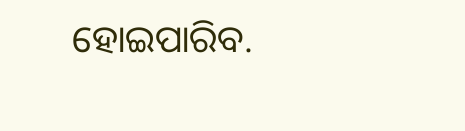ହୋଇପାରିବ.